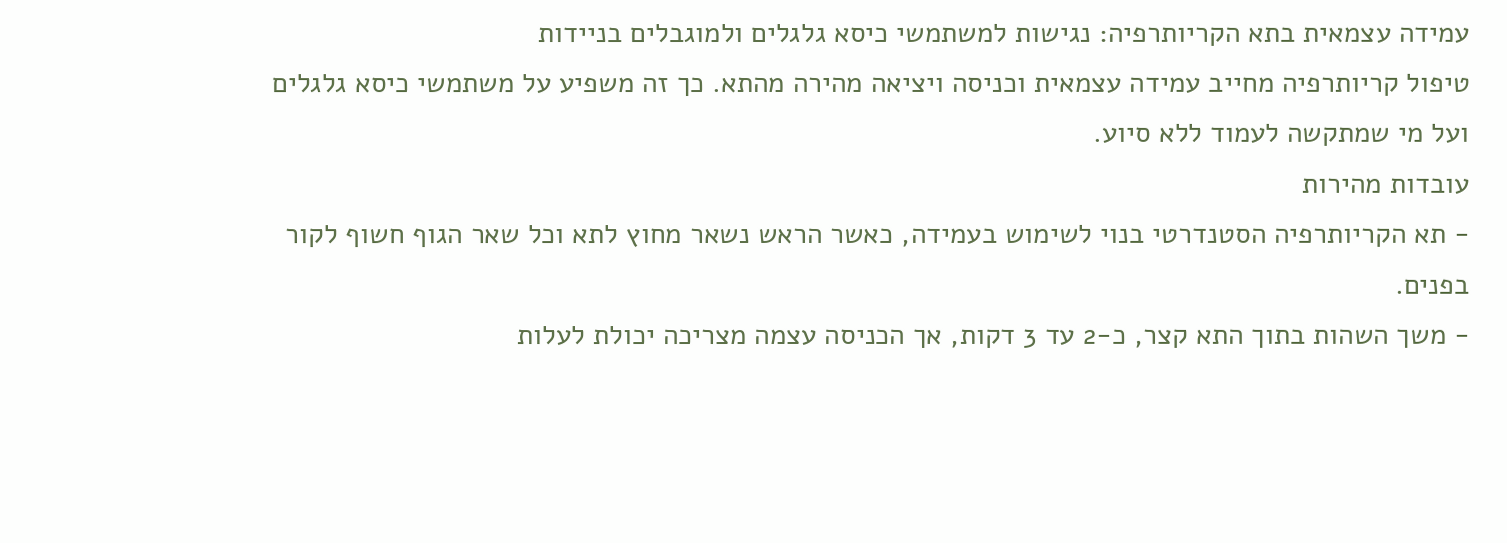עמידה עצמאית בתא הקריותרפיה: נגישות למשתמשי כיסא גלגלים ולמוגבלים בניידות
טיפול קריותרפיה מחייב עמידה עצמאית וכניסה ויציאה מהירה מהתא. כך זה משפיע על משתמשי כיסא גלגלים ועל מי שמתקשה לעמוד ללא סיוע.
עובדות מהירות
- תא הקריותרפיה הסטנדרטי בנוי לשימוש בעמידה, כאשר הראש נשאר מחוץ לתא וכל שאר הגוף חשוף לקור בפנים.
- משך השהות בתוך התא קצר, כ-2 עד 3 דקות, אך הכניסה עצמה מצריכה יכולת לעלות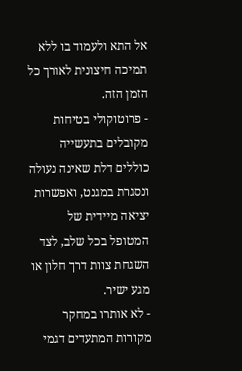אל התא ולעמוד בו ללא תמיכה חיצונית לאורך כל הזמן הזה.
- פרוטוקולי בטיחות מקובלים בתעשייה כוללים דלת שאינה נעולה ונסגרת במגנט, ואפשרות יציאה מיידית של המטופל בכל שלב, לצד השגחת צוות דרך חלון או מגע ישיר.
- לא אותרו במחקר מקורות המתעדים דגמי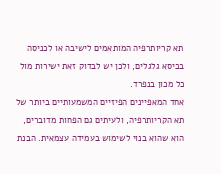תא קריותרפיה המותאמים לישיבה או לכניסה בכיסא גלגלים, ולכן יש לבדוק זאת ישירות מול כל מכון בנפרד.
אחד המאפיינים הפיזיים המשמעותיים ביותר של תא הקריותרפיה, ולעיתים גם הפחות מדוברים, הוא שהוא בנוי לשימוש בעמידה עצמאית. הבנת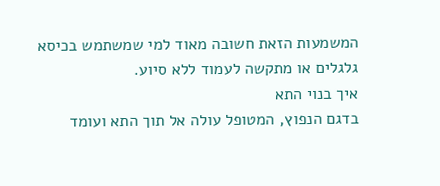המשמעות הזאת חשובה מאוד למי שמשתמש בכיסא גלגלים או מתקשה לעמוד ללא סיוע.
איך בנוי התא
בדגם הנפוץ, המטופל עולה אל תוך התא ועומד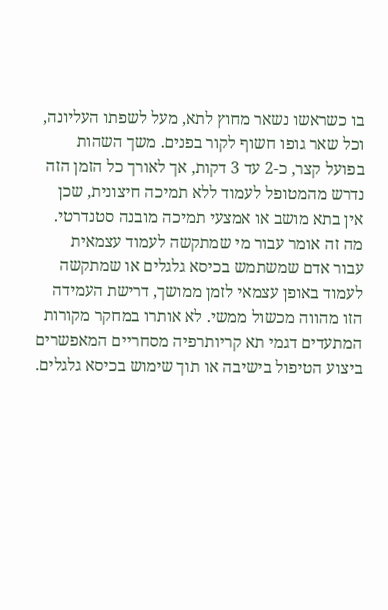בו כשראשו נשאר מחוץ לתא, מעל לשפתו העליונה, וכל שאר גופו חשוף לקור בפנים. משך השהות בפועל קצר, כ-2 עד 3 דקות, אך לאורך כל הזמן הזה נדרש מהמטופל לעמוד ללא תמיכה חיצונית, שכן אין בתא מושב או אמצעי תמיכה מובנה סטנדרטי.
מה זה אומר עבור מי שמתקשה לעמוד עצמאית
עבור אדם שמשתמש בכיסא גלגלים או שמתקשה לעמוד באופן עצמאי לזמן ממושך, דרישת העמידה הזו מהווה מכשול ממשי. לא אותרו במחקר מקורות המתעדים דגמי תא קריותרפיה מסחריים המאפשרים ביצוע הטיפול בישיבה או תוך שימוש בכיסא גלגלים.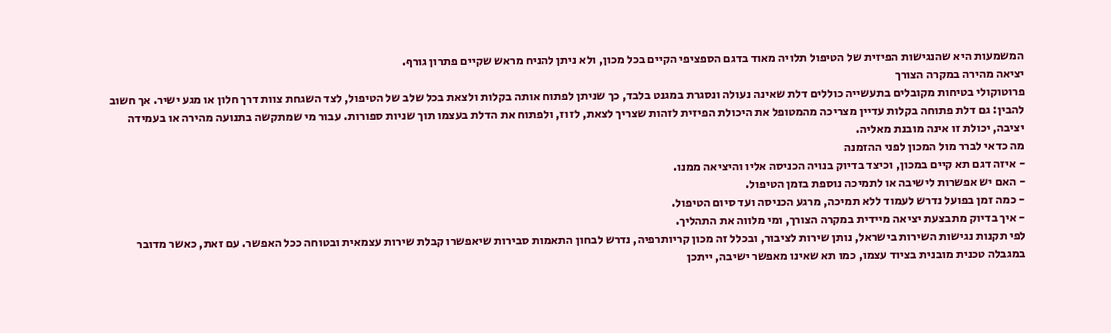המשמעות היא שהנגישות הפיזית של הטיפול תלויה מאוד בדגם הספציפי הקיים בכל מכון, ולא ניתן להניח מראש שקיים פתרון גורף.
יציאה מהירה במקרה הצורך
פרוטוקולי בטיחות מקובלים בתעשייה כוללים דלת שאינה נעולה ונסגרת במגנט בלבד, כך שניתן לפתוח אותה בקלות ולצאת בכל שלב של הטיפול, לצד השגחת צוות דרך חלון או מגע ישיר. אך חשוב להבין: גם דלת פתוחה בקלות עדיין מצריכה מהמטופל את היכולת הפיזית לזהות שצריך לצאת, לזוז, ולפתוח את הדלת בעצמו תוך שניות ספורות. עבור מי שמתקשה בתנועה מהירה או בעמידה יציבה, יכולת זו אינה מובנת מאליה.
מה כדאי לברר מול המכון לפני ההזמנה
- איזה דגם תא קיים במכון, וכיצד בדיוק בנויה הכניסה אליו והיציאה ממנו.
- האם יש אפשרות לישיבה או לתמיכה נוספת בזמן הטיפול.
- כמה זמן בפועל נדרש לעמוד ללא תמיכה, מרגע הכניסה ועד סיום הטיפול.
- איך בדיוק מתבצעת יציאה מיידית במקרה הצורך, ומי מלווה את התהליך.
לפי תקנות נגישות השירות בישראל, נותן שירות לציבור, ובכלל זה מכון קריותרפיה, נדרש לבחון התאמות סבירות שיאפשרו קבלת שירות עצמאית ובטוחה ככל האפשר. עם זאת, כאשר מדובר במגבלה טכנית מובנית בציוד עצמו, כמו תא שאינו מאפשר ישיבה, ייתכן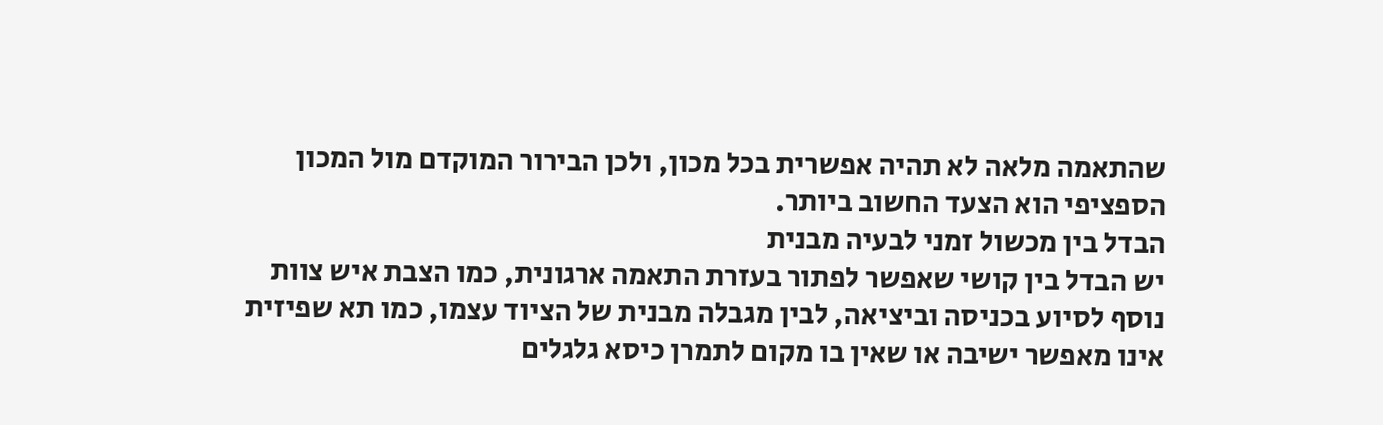שהתאמה מלאה לא תהיה אפשרית בכל מכון, ולכן הבירור המוקדם מול המכון הספציפי הוא הצעד החשוב ביותר.
הבדל בין מכשול זמני לבעיה מבנית
יש הבדל בין קושי שאפשר לפתור בעזרת התאמה ארגונית, כמו הצבת איש צוות נוסף לסיוע בכניסה וביציאה, לבין מגבלה מבנית של הציוד עצמו, כמו תא שפיזית אינו מאפשר ישיבה או שאין בו מקום לתמרן כיסא גלגלים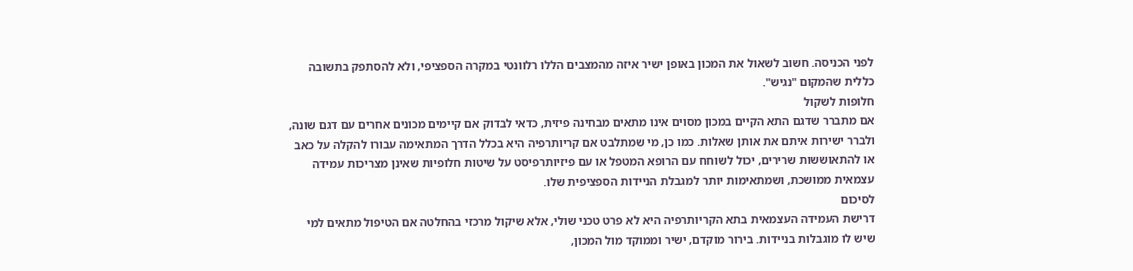לפני הכניסה. חשוב לשאול את המכון באופן ישיר איזה מהמצבים הללו רלוונטי במקרה הספציפי, ולא להסתפק בתשובה כללית שהמקום "נגיש".
חלופות לשקול
אם מתברר שדגם התא הקיים במכון מסוים אינו מתאים מבחינה פיזית, כדאי לבדוק אם קיימים מכונים אחרים עם דגם שונה, ולברר ישירות איתם את אותן שאלות. כמו כן, מי שמתלבט אם קריותרפיה היא בכלל הדרך המתאימה עבורו להקלה על כאב או להתאוששות שרירים, יכול לשוחח עם הרופא המטפל או עם פיזיותרפיסט על שיטות חלופיות שאינן מצריכות עמידה עצמאית ממושכת, ושמתאימות יותר למגבלת הניידות הספציפית שלו.
לסיכום
דרישת העמידה העצמאית בתא הקריותרפיה היא לא פרט טכני שולי, אלא שיקול מרכזי בהחלטה אם הטיפול מתאים למי שיש לו מוגבלות בניידות. בירור מוקדם, ישיר וממוקד מול המכון,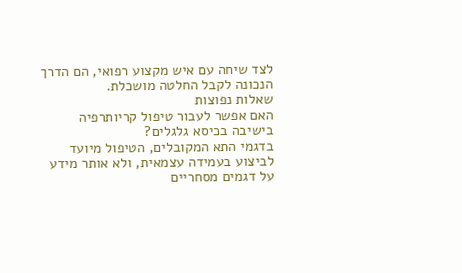לצד שיחה עם איש מקצוע רפואי, הם הדרך הנכונה לקבל החלטה מושכלת.
שאלות נפוצות
האם אפשר לעבור טיפול קריותרפיה בישיבה בכיסא גלגלים?
בדגמי התא המקובלים, הטיפול מיועד לביצוע בעמידה עצמאית, ולא אותר מידע על דגמים מסחריים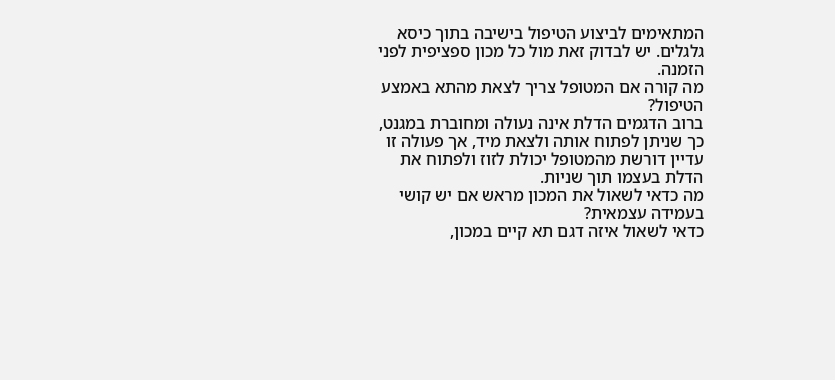המתאימים לביצוע הטיפול בישיבה בתוך כיסא גלגלים. יש לבדוק זאת מול כל מכון ספציפית לפני הזמנה.
מה קורה אם המטופל צריך לצאת מהתא באמצע הטיפול?
ברוב הדגמים הדלת אינה נעולה ומחוברת במגנט, כך שניתן לפתוח אותה ולצאת מיד, אך פעולה זו עדיין דורשת מהמטופל יכולת לזוז ולפתוח את הדלת בעצמו תוך שניות.
מה כדאי לשאול את המכון מראש אם יש קושי בעמידה עצמאית?
כדאי לשאול איזה דגם תא קיים במכון,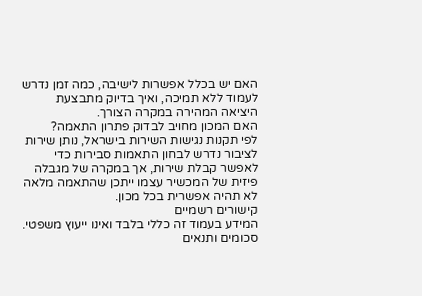האם יש בכלל אפשרות לישיבה, כמה זמן נדרש לעמוד ללא תמיכה, ואיך בדיוק מתבצעת היציאה המהירה במקרה הצורך.
האם המכון מחויב לבדוק פתרון התאמה?
לפי תקנות נגישות השירות בישראל, נותן שירות לציבור נדרש לבחון התאמות סבירות כדי לאפשר קבלת שירות, אך במקרה של מגבלה פיזית של המכשיר עצמו ייתכן שהתאמה מלאה לא תהיה אפשרית בכל מכון.
קישורים רשמיים
המידע בעמוד זה כללי בלבד ואינו ייעוץ משפטי. סכומים ותנאים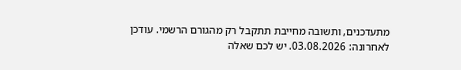מתעדכנים, ותשובה מחייבת תתקבל רק מהגורם הרשמי. עודכן לאחרונה: 03.08.2026. יש לכם שאלה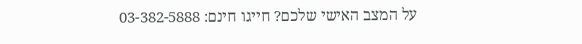על המצב האישי שלכם? חייגו חינם: 03-382-5888